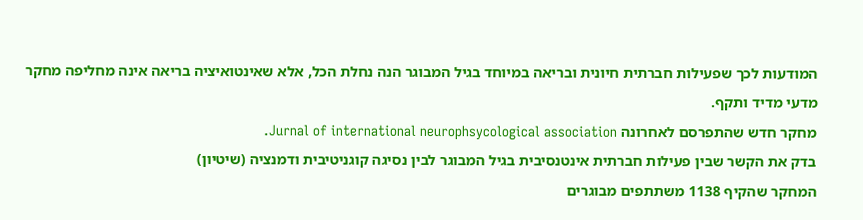המודעות לכך שפעילות חברתית חיונית ובריאה במיוחד בגיל המבוגר הנה נחלת הכל, אלא שאינטואיציה בריאה אינה מחליפה מחקר מדעי מדיד ותקף.
מחקר חדש שהתפרסם לאחרונה Jurnal of international neurophsycological association.
בדק את הקשר שבין פעילות חברתית אינטנסיבית בגיל המבוגר לבין נסיגה קוגניטיבית ודמנציה (שיטיון)
המחקר שהקיף 1138 משתתפים מבוגרים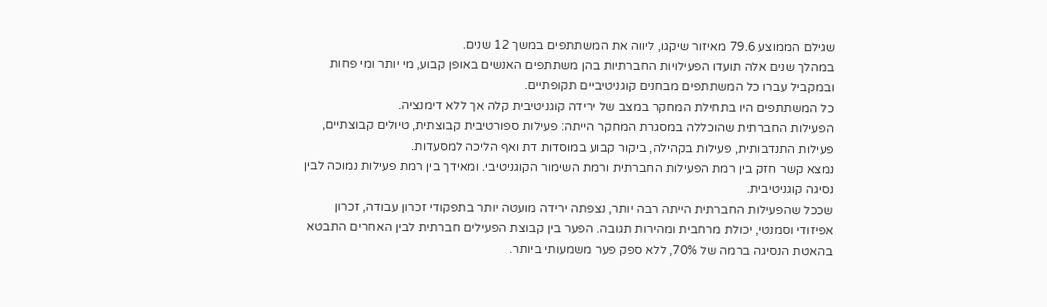שגילם הממוצע 79.6 מאיזור שיקגו, ליווה את המשתתפים במשך 12 שנים.
במהלך שנים אלה תועדו הפעילויות החברתיות בהן משתתפים האנשים באופן קבוע, מי יותר ומי פחות ובמקביל עברו כל המשתתפים מבחנים קוגניטיביים תקופתיים.
כל המשתתפים היו בתחילת המחקר במצב של ירידה קוגניטיבית קלה אך ללא דימנציה.
הפעילות החברתית שהוכללה במסגרת המחקר הייתה: פעילות ספורטיבית קבוצתית, טיולים קבוצתיים, פעילות התנדבותית, פעילות בקהילה, ביקור קבוע במוסדות דת ואף הליכה למסעדות.
נמצא קשר חזק בין רמת הפעילות החברתית ורמת השימור הקוגניטיבי. ומאידך בין רמת פעילות נמוכה לבין נסיגה קוגניטיבית.
שככל שהפעילות החברתית הייתה רבה יותר, נצפתה ירידה מועטה יותר בתפקודי זכרון עבודה, זכרון אפיזודי וסמנטי, יכולת מרחבית ומהירות תגובה. הפער בין קבוצת הפעילים חברתית לבין האחרים התבטא בהאטת הנסיגה ברמה של 70%, ללא ספק פער משמעותי ביותר.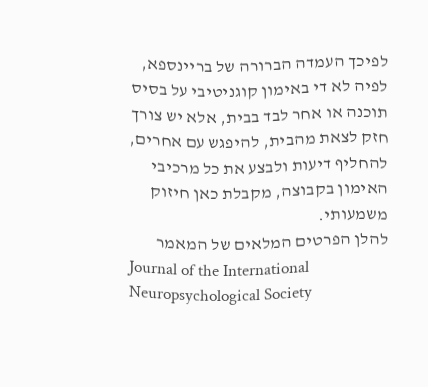לפיכך העמדה הברורה של בריינספא, לפיה לא די באימון קוגניטיבי על בסיס תוכנה או אחר לבד בבית, אלא יש צורך חזק לצאת מהבית, להיפגש עם אחרים, להחליף דיעות ולבצע את כל מרכיבי האימון בקבוצה, מקבלת כאן חיזוק משמעותי.
להלן הפרטים המלאים של המאמר
Journal of the International Neuropsychological Society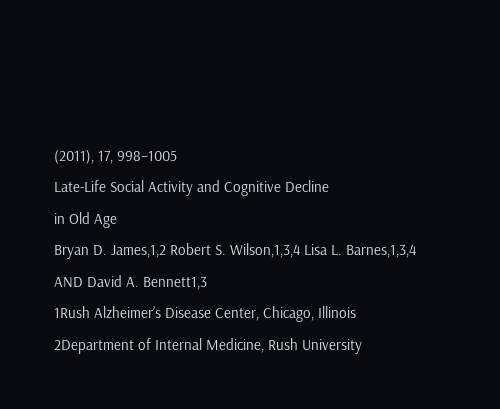(2011), 17, 998–1005
Late-Life Social Activity and Cognitive Decline
in Old Age
Bryan D. James,1,2 Robert S. Wilson,1,3,4 Lisa L. Barnes,1,3,4
AND David A. Bennett1,3
1Rush Alzheimer’s Disease Center, Chicago, Illinois
2Department of Internal Medicine, Rush University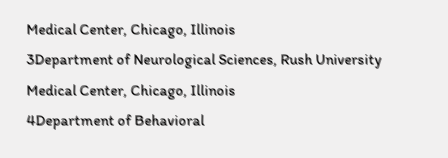Medical Center, Chicago, Illinois
3Department of Neurological Sciences, Rush University Medical Center, Chicago, Illinois
4Department of Behavioral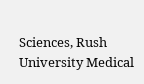Sciences, Rush University Medical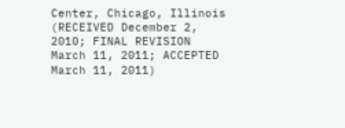Center, Chicago, Illinois
(RECEIVED December 2, 2010; FINAL REVISION March 11, 2011; ACCEPTED March 11, 2011)